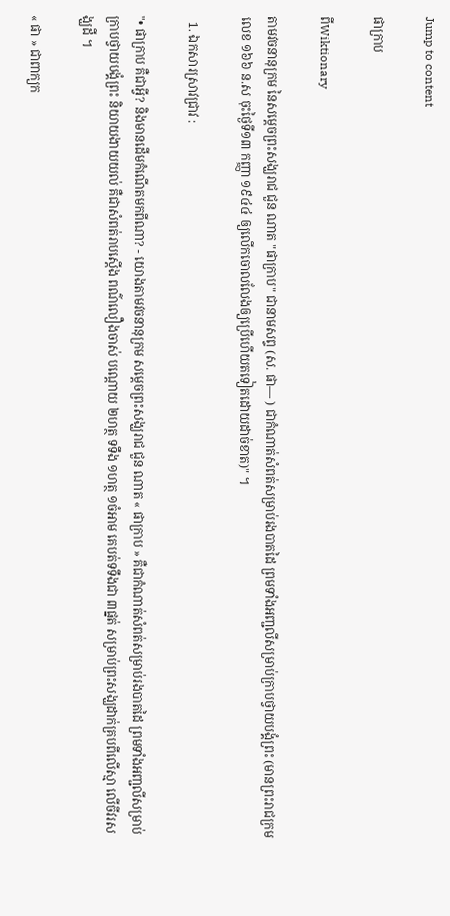Jump to content

ផាក្រាប

ពីWiktionary

តាមវចនានុក្រម នៃសម្តេចព្រះសង្ឃរាជ ជួន ណាត "ផាក្រាប" ជានាមសព្ទ (ស. ផា— ) ជាកំណាត់សំពត់សម្រាប់រងបាតដៃ ព្រមទាំងអញ្ជលីសម្រាប់ក្រាបថ្វាយបង្គំព្រះ (មានព្រះរាជក្រមលេខ ១៦៦ ន.ស ចុះថ្ងៃទី១៣ កញ្ញា ១៩៤៤ ឲ្យលើកចោលលែងឲ្យប្រើហើយតទៀតដោយដាច់ខាត)" ។

  1. ឯកសារស្រាវជ្រាវ :

"• ផាក្រាប គឺជាអ្វី? និងមានដើមកំណើតមកពីណា? - យោងតាមវចនានុក្រម សម្តេចព្រះសង្ឃរាជ ជួន ណាត « ផាក្រាប » គឺជាកំណាត់សំពត់សម្រាប់រងបាតដៃ ព្រមទាំងអញ្ជលីសម្រាប់ក្រាបថ្វាយបង្គំព្រះ និយាយងាយយល់ គឺជាសំពត់រាបស្តើង ពណ៌លឿងចាស់ បណ្តោយ ២ហត្ថ ទទឹង ១ហត្ថ ១ចំអាម គេបត់ទទឹងជា ៣ផ្នត់ សម្រាប់ព្រះសង្ឃដាក់គ្របពីលើស្មា លើចីវរសង្ឃដី ។

« ផា » ជាពាក្យក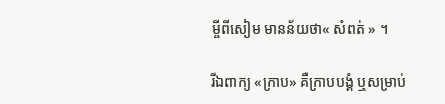ម្ចីពីសៀម មានន័យថា« សំពត់ » ។

រីឯពាក្យ «ក្រាប» គឺក្រាបបង្គំ ឬសម្រាប់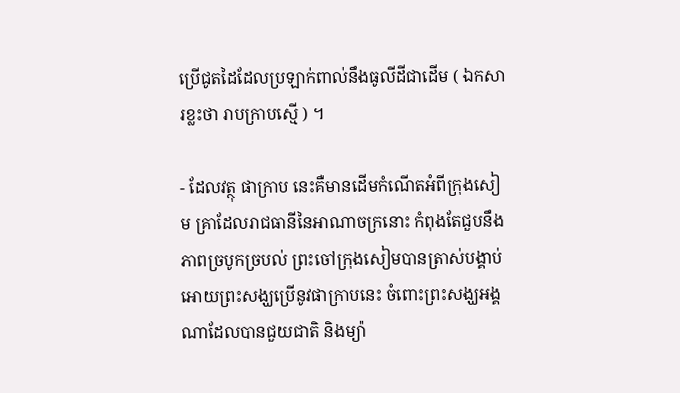ប្រើជូតដៃដែលប្រឡាក់ពាល់នឹងធូលីដីជាដើម ( ឯកសារខ្លះថា រាបក្រាបស្មើ ) ។

- ដែលវត្ថុ ផាក្រាប នេះគឺមានដើមកំណើតអំពីក្រុងសៀម គ្រាដែលរាជធានីនៃអាណាចក្រនោះ កំពុងតែជួបនឹងភាពច្របូកច្របល់ ព្រះចៅក្រុងសៀមបានត្រាស់បង្គាប់អោយព្រះសង្ឃប្រើនូវផាក្រាបនេះ ចំពោះព្រះសង្ឃអង្គណាដែលបានជួយជាតិ និងម្យ៉ា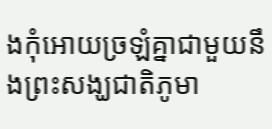ងកុំអោយច្រឡំគ្នាជាមួយនឹងព្រះសង្ឃជាតិភូមា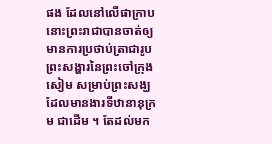ផង ដែលនៅលើផាក្រាបនោះព្រះរាជាបានចាត់ឲ្យមានការប្រថាប់ត្រាជារូបព្រះសង្ហារនៃព្រះចៅក្រុងសៀម សម្រាប់ព្រះសង្ឃដែលមានងារទីឋានានុក្រម ជាដើម ។ តែដល់មក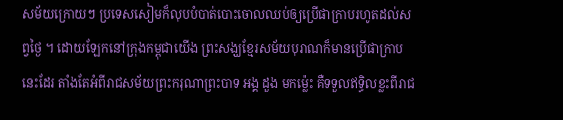សម័យក្រោយៗ ប្រទេសសៀមក៏លុបបំបាត់បោះចោលឈប់ឲ្យប្រើផាក្រាបរហូតដល់សព្វថ្ងៃ ។ ដោយឡែកនៅក្រុងកម្ពុជាយើង ព្រះសង្ឃខ្មែរសម័យបុរាណក៏មានប្រើផាក្រាបនេះដែរ តាំងតែអំពីរាជសម័យព្រះករុណាព្រះបាទ អង្គ ដួង មកម៉្លេះ គឺទទួលឥទ្ធិលខ្លះពីរាជ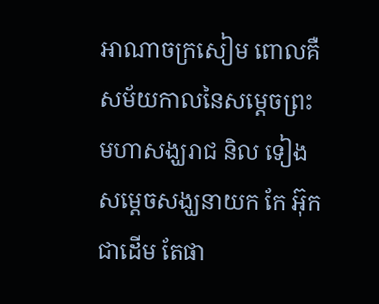អាណាចក្រសៀម ពោលគឺសម័យកាលនៃសម្ដេចព្រះមហាសង្ឃរាជ និល ទៀង សម្ដេចសង្ឃនាយក កែ អ៊ុក ជាដើម តែផា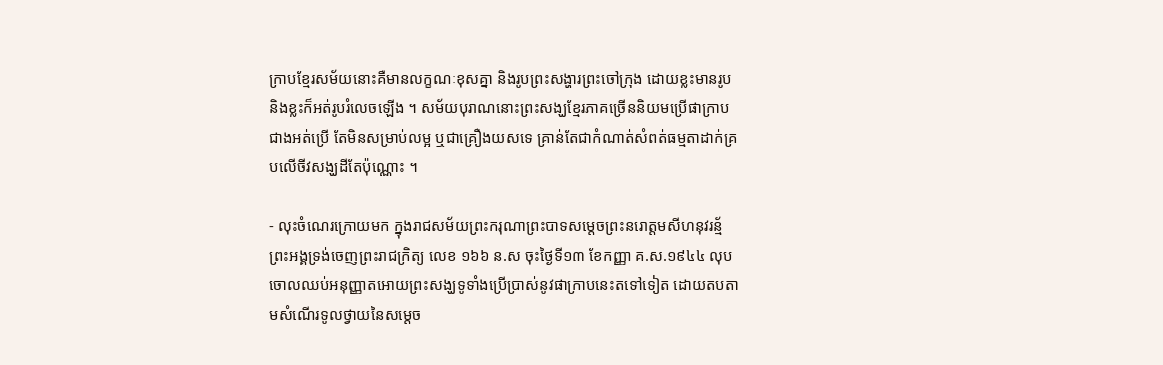ក្រាបខ្មែរសម័យនោះគឺមានលក្ខណៈខុសគ្នា និងរូបព្រះសង្ហារព្រះចៅក្រុង ដោយខ្លះមានរូប និងខ្លះក៏អត់រូបរំលេចឡើង ។ សម័យបុរាណនោះព្រះសង្ឃខ្មែរភាគច្រើននិយមប្រើផាក្រាបជាងអត់ប្រើ តែមិនសម្រាប់លម្អ ឬជាគ្រឿងយសទេ គ្រាន់តែជាកំណាត់សំពត់ធម្មតាដាក់គ្របលើចីវសង្ឃដីតែប៉ុណ្ណោះ ។

- លុះចំណេរក្រោយមក ក្នុងរាជសម័យព្រះករុណាព្រះបាទសម្តេចព្រះនរោត្តមសីហនុវរន្ម័ ព្រះអង្គទ្រង់ចេញព្រះរាជក្រិត្យ លេខ ១៦៦ ន.ស ចុះថ្ងៃទី១៣ ខែកញ្ញា គ.ស.១៩៤៤ លុបចោលឈប់អនុញ្ញាតអោយព្រះសង្ឃទូទាំងប្រើប្រាស់នូវផាក្រាបនេះតទៅទៀត ដោយតបតាមសំណើរទូលថ្វាយនៃសម្ដេច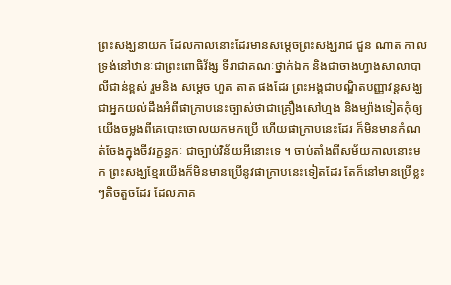ព្រះសង្ឃនាយក ដែលកាលនោះដែរមានសម្តេចព្រះសង្ឃរាជ ជួន ណាត កាលទ្រង់នៅឋានៈជាព្រះពោធិវ័ង្ស ទីរាជាគណៈថ្នាក់ឯក និងជាចាងហ្វាងសាលាបាលីជាន់ខ្ពស់ រួមនិង សម្ដេច ហួត តាត ផងដែរ ព្រះអង្គជាបណ្ឌិតបញ្ញាវន្តសង្ឃ ជាអ្នកយល់ដឹងអំពីផាក្រាបនេះច្បាស់ថាជាគ្រឿងសៅហ្មង និងម្យ៉ាងទៀតកុំឲ្យយើងចម្លងពីគេបោះចោលយកមកប្រើ ហើយផាក្រាបនេះដែរ ក៏មិនមានកំណត់ចែងក្នុងចីវរក្ខន្ធកៈ ជាច្បាប់វិន័យអីនោះទេ ។ ចាប់តាំងពីសម័យកាលនោះមក ព្រះសង្ឃខ្មែរយើងក៏មិនមានប្រើនូវផាក្រាបនេះទៀតដែរ តែក៏នៅមានប្រើខ្លះៗតិចតួចដែរ ដែលភាគ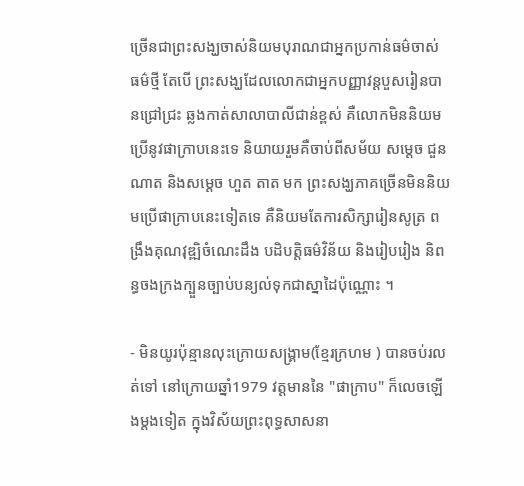ច្រើនជាព្រះសង្ឃចាស់និយមបុរាណជាអ្នកប្រកាន់ធម៌ចាស់ ធម៌ថ្មី តែបើ ព្រះសង្ឃដែលលោកជាអ្នកបញ្ញាវន្តបួសរៀនបានជ្រៅជ្រះ ឆ្លងកាត់សាលាបាលីជាន់ខ្ពស់ គឺលោកមិននិយមប្រើនូវផាក្រាបនេះទេ និយាយរួមគឺចាប់ពីសម័យ សម្ដេច ជួន ណាត និងសម្ដេច ហួត តាត មក ព្រះសង្ឃភាគច្រើនមិននិយមប្រើផាក្រាបនេះទៀតទេ គឺនិយមតែការសិក្សារៀនសូត្រ ពង្រឹងគុណវុឌ្ឍិចំណេះដឹង បដិបត្តិធម៌វិន័យ និងរៀបរៀង និពន្ធចងក្រងក្បួនច្បាប់បន្យល់ទុកជាស្នាដៃប៉ុណ្ណោះ ។

- មិនយូរប៉ុន្មានលុះក្រោយសង្រ្គាម(ខ្មែរក្រហម ) បានចប់រលត់ទៅ នៅក្រោយឆ្នាំ1979 វត្តមាននៃ "ផាក្រាប" ក៏លេចឡើងម្តងទៀត ក្នុងវិស័យព្រះពុទ្ធសាសនា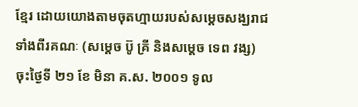ខ្មែរ ដោយយោងតាមចុតហ្មាយរបស់សម្តេចសង្ឃរាជទាំងពីរគណៈ (សម្តេច ប៊ូ គ្រី និងសម្តេច ទេព វង្ស) ចុះថ្ងៃទី ២១ ខែ មិនា គ.ស. ២០០១ ទូល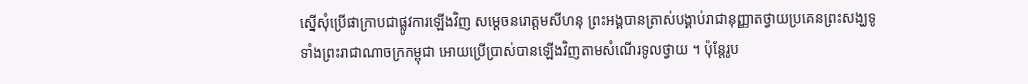ស្នើសុំប្រើផាក្រាបជាផ្លូវការឡើងវិញ សម្តេចនរោត្តមសីហនុ ព្រះអង្គបានត្រាស់បង្គាប់រាជានុញ្ញាតថ្វាយប្រគេនព្រះសង្ឃទូទាំងព្រះរាជាណាចក្រកម្ពុជា អោយប្រើប្រាស់បានឡើងវិញតាមសំណើរទូលថ្វាយ ។ ប៉ុន្តែរូប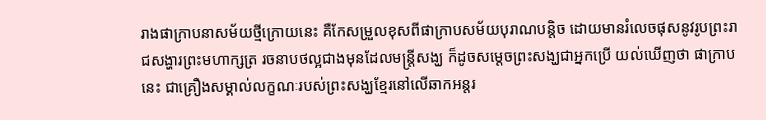រាងផាក្រាបនាសម័យថ្មីក្រោយនេះ គឺកែសម្រួលខុសពីផាក្រាបសម័យបុរាណបន្តិច ដោយមានរំលេចផុសនូវរូបព្រះរាជសង្ហារព្រះមហាក្សត្រ រចនាបថល្អជាងមុនដែលមន្ត្រីសង្ឃ ក៏ដូចសម្ដេចព្រះសង្ឃជាអ្នកប្រើ យល់ឃើញថា ផាក្រាបនេះ ជាគ្រឿងសម្គាល់លក្ខណៈរបស់ព្រះសង្ឃខ្មែរនៅលើឆាកអន្តរ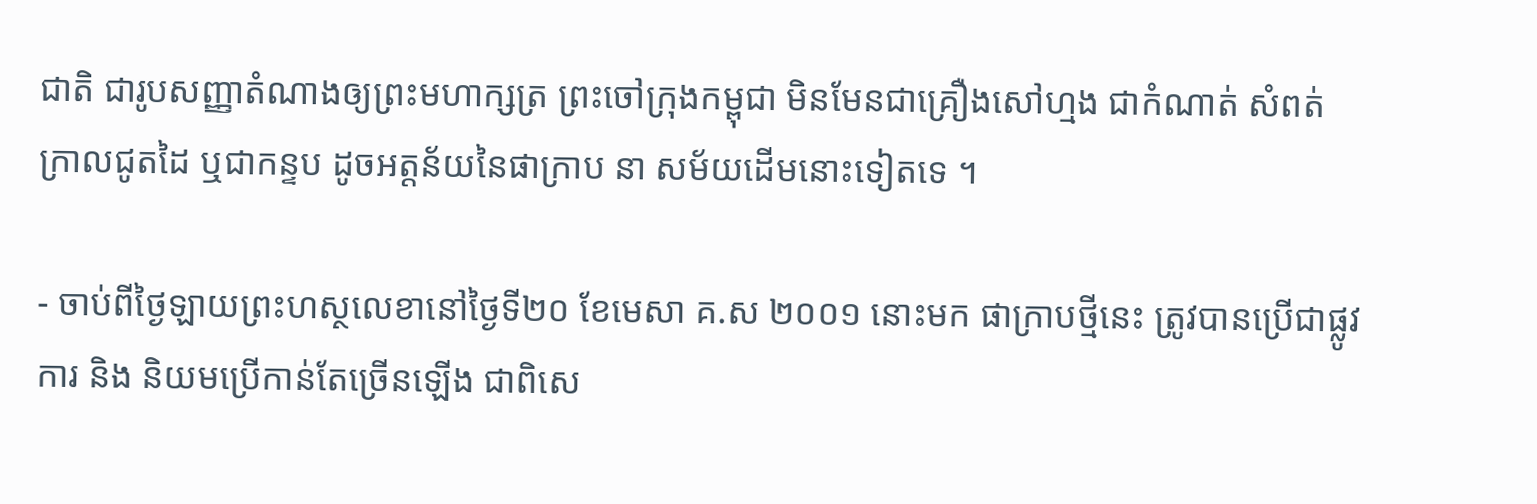ជាតិ ជារូបសញ្ញាតំណាងឲ្យព្រះមហាក្សត្រ ព្រះចៅក្រុងកម្ពុជា មិនមែនជាគ្រឿងសៅហ្មង ជាកំណាត់ សំពត់ក្រាលជូតដៃ ឬជាកន្ទប ដូចអត្តន័យនៃផាក្រាប នា សម័យដើមនោះទៀតទេ ។

- ចាប់ពីថ្ងៃឡាយព្រះហស្ថលេខានៅថ្ងៃទី២០ ខែមេសា គ.ស ២០០១ នោះមក ផាក្រាបថ្មីនេះ ត្រូវបានប្រើជាផ្លូវការ និង និយមប្រើកាន់តែច្រើនឡើង ជាពិសេ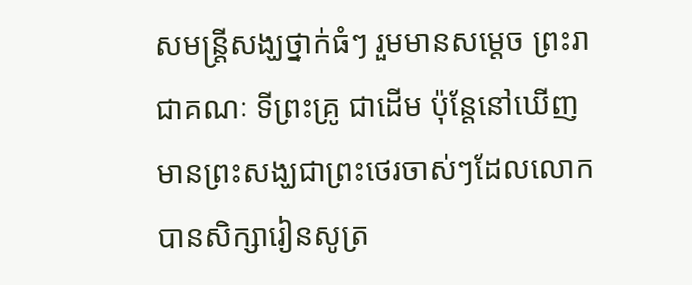សមន្ត្រីសង្ឃថ្នាក់ធំៗ រួមមានសម្ដេច ព្រះរាជាគណៈ ទីព្រះគ្រូ ជាដើម ប៉ុន្តែនៅឃើញមានព្រះសង្ឃជាព្រះថេរចាស់ៗដែលលោកបានសិក្សារៀនសូត្រ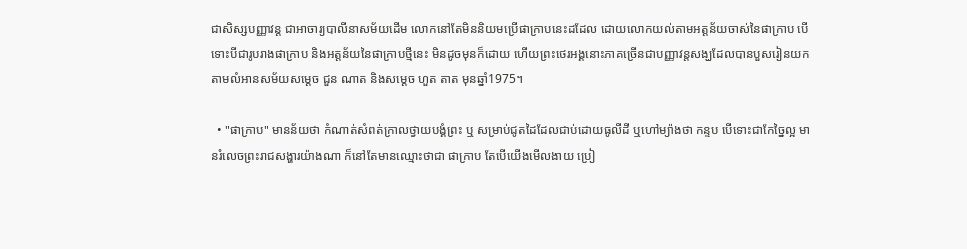ជាសិស្សបញ្ញាវន្ត ជាអាចារ្យបាលីនាសម័យដើម លោកនៅតែមិននិយមប្រើផាក្រាបនេះដដែល ដោយលោកយល់តាមអត្តន័យចាស់នៃផាក្រាប បើទោះបីជារូបរាងផាក្រាប និងអត្តន័យនៃផាក្រាបថ្មីនេះ មិនដូចមុនក៏ដោយ ហើយព្រះថេរអង្គនោះភាគច្រើនជាបញ្ញាវន្តសង្ឃដែលបានបួសរៀនយកតាមលំអានសម័យសម្ដេច ជួន ណាត និងសម្ដេច ហួត តាត មុនឆ្នាំ1975។

  • "ផាក្រាប" មានន័យថា កំណាត់សំពត់ក្រាលថ្វាយបង្គំព្រះ ឬ សម្រាប់ជូតដៃដែលជាប់ដោយធូលីដី ឬហៅម្យ៉ាងថា កន្ទប បើទោះជាកែច្នៃល្អ មានរំលេចព្រះរាជសង្ហារយ៉ាងណា ក៏នៅតែមានឈ្មោះថាជា ផាក្រាប តែបើយើងមើលងាយ ប្រៀ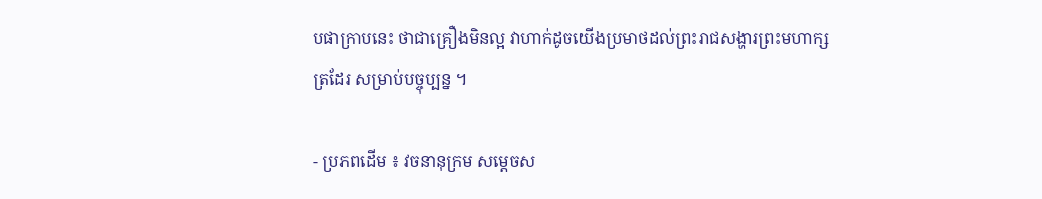បផាក្រាបនេះ ថាជាគ្រឿងមិនល្អ វាហាក់ដូចយើងប្រមាថដល់ព្រះរាជសង្ហារព្រះមហាក្សត្រដែរ សម្រាប់បច្ចុប្បន្ន ។

- ប្រភពដើម ៖ វចនានុក្រម សម្តេចស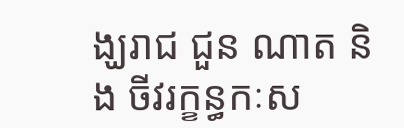ង្ឃរាជ ជួន ណាត និង ចីវរក្ខន្ធកៈស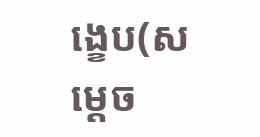ង្ខេប(សម្តេច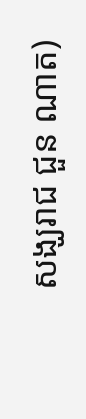សង្ឃរាជ ជួន ណាត)